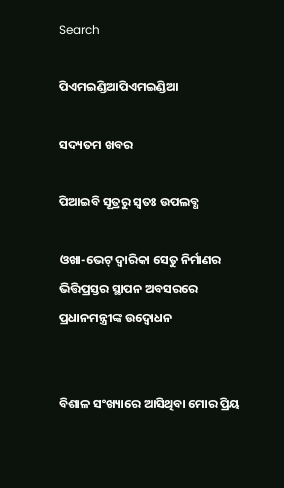Search

ପିଏମଇଣ୍ଡିଆପିଏମଇଣ୍ଡିଆ

ସଦ୍ୟତମ ଖବର

ପିଆଇବି ସୂତ୍ରରୁ ସ୍ବତଃ ଉପଲବ୍ଧ

ଓଖା-ଭେଟ୍ ଦ୍ଵାରିକା ସେତୁ ନିର୍ମାଣର ଭିତ୍ତିପ୍ରସ୍ତର ସ୍ଥାପନ ଅବସରରେ ପ୍ରଧାନମନ୍ତ୍ରୀଙ୍କ ଉଦ୍ବୋଧନ


ବିଶାଳ ସଂଖ୍ୟାରେ ଆସିଥିବା ମୋର ପ୍ରିୟ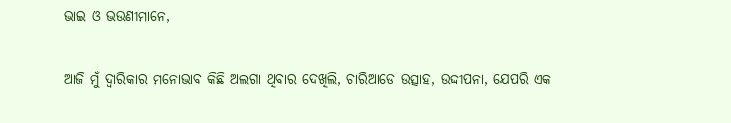ଭାଇ ଓ ଭଉଣୀମାନେ,

ଆଜି ମୁଁ ଦ୍ଵାରିକାର ମନୋଭାବ କିଛି ଅଲଗା ଥିବାର ଦେଖିଲି, ଚାରିଆଡେ ଉତ୍ସାହ, ଉଦ୍ଦୀପନା, ଯେପରି ଏକ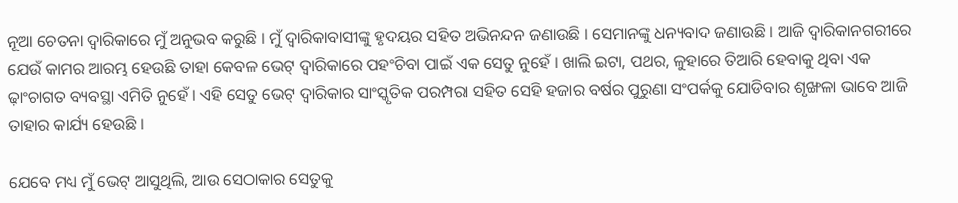ନୂଆ ଚେତନା ଦ୍ଵାରିକାରେ ମୁଁ ଅନୁଭବ କରୁଛି । ମୁଁ ଦ୍ଵାରିକାବାସୀଙ୍କୁ ହୃଦୟର ସହିତ ଅଭିନନ୍ଦନ ଜଣାଉଛି । ସେମାନଙ୍କୁ ଧନ୍ୟବାଦ ଜଣାଉଛି । ଆଜି ଦ୍ଵାରିକାନଗରୀରେ ଯେଉଁ କାମର ଆରମ୍ଭ ହେଉଛି ତାହା କେବଳ ଭେଟ୍ ଦ୍ଵାରିକାରେ ପହଂଚିବା ପାଇଁ ଏକ ସେତୁ ନୁହେଁ । ଖାଲି ଇଟା, ପଥର, ଳୁହାରେ ତିଆରି ହେବାକୁ ଥିବା ଏକ ଢ଼ାଂଚାଗତ ବ୍ୟବସ୍ଥା ଏମିତି ନୁହେଁ । ଏହି ସେତୁ ଭେଟ୍ ଦ୍ଵାରିକାର ସାଂସ୍କୃତିକ ପରମ୍ପରା ସହିତ ସେହି ହଜାର ବର୍ଷର ପୁରୁଣା ସଂପର୍କକୁ ଯୋଡିବାର ଶୃଙ୍ଖଳା ଭାବେ ଆଜି ତାହାର କାର୍ଯ୍ୟ ହେଉଛି ।

ଯେବେ ମଧ୍ୟ ମୁଁ ଭେଟ୍ ଆସୁଥିଲି, ଆଉ ସେଠାକାର ସେତୁକୁ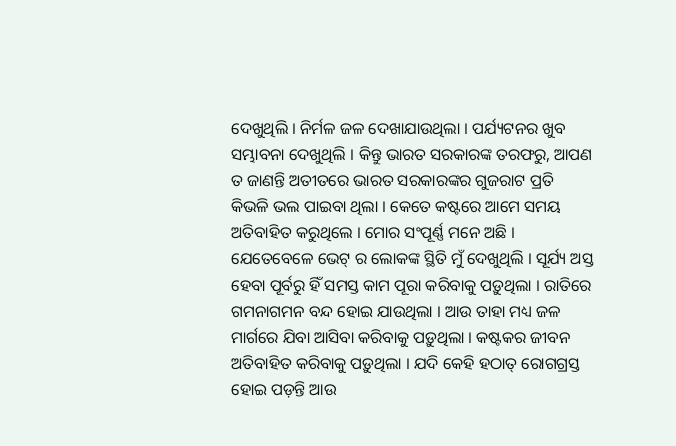ଦେଖୁଥିଲି । ନିର୍ମଳ ଜଳ ଦେଖାଯାଉଥିଲା । ପର୍ଯ୍ୟଟନର ଖୁବ ସମ୍ଭାବନା ଦେଖୁଥିଲି । କିନ୍ତୁ ଭାରତ ସରକାରଙ୍କ ତରଫରୁ, ଆପଣ ତ ଜାଣନ୍ତି ଅତୀତରେ ଭାରତ ସରକାରଙ୍କର ଗୁଜରାଟ ପ୍ରତି କିଭଳି ଭଲ ପାଇବା ଥିଲା । କେତେ କଷ୍ଟରେ ଆମେ ସମୟ ଅତିବାହିତ କରୁଥିଲେ । ମୋର ସଂପୂର୍ଣ୍ଣ ମନେ ଅଛି । ଯେତେବେଳେ ଭେଟ୍ ର ଲୋକଙ୍କ ସ୍ଥିତି ମୁଁ ଦେଖୁଥିଲି । ସୂର୍ଯ୍ୟ ଅସ୍ତ ହେବା ପୂର୍ବରୁ ହିଁ ସମସ୍ତ କାମ ପୂରା କରିବାକୁ ପଡ଼ୁଥିଲା । ରାତିରେ ଗମନାଗମନ ବନ୍ଦ ହୋଇ ଯାଉଥିଲା । ଆଉ ତାହା ମଧ୍ୟ ଜଳ ମାର୍ଗରେ ଯିବା ଆସିବା କରିବାକୁ ପଡ଼ୁଥିଲା । କଷ୍ଟକର ଜୀବନ ଅତିବାହିତ କରିବାକୁ ପଡ଼ୁଥିଲା । ଯଦି କେହି ହଠାତ୍ ରୋଗଗ୍ରସ୍ତ ହୋଇ ପଡ଼ନ୍ତି ଆଉ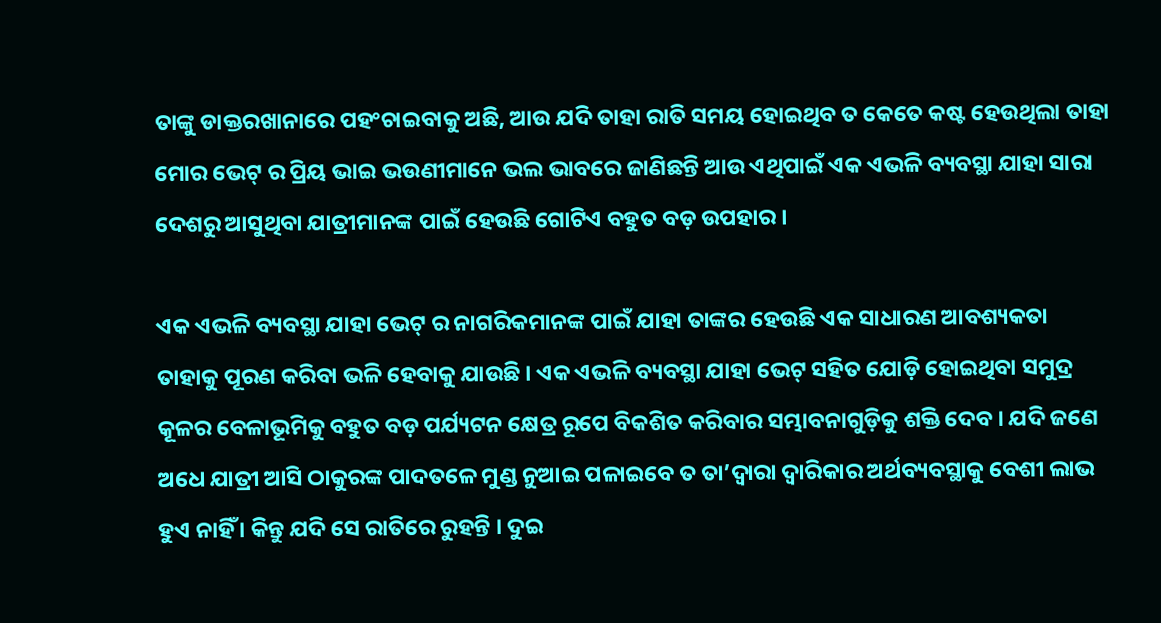ତାଙ୍କୁ ଡାକ୍ତରଖାନାରେ ପହଂଚାଇବାକୁ ଅଛି, ଆଉ ଯଦି ତାହା ରାତି ସମୟ ହୋଇଥିବ ତ କେତେ କଷ୍ଟ ହେଉଥିଲା ତାହା ମୋର ଭେଟ୍ ର ପ୍ରିୟ ଭାଇ ଭଉଣୀମାନେ ଭଲ ଭାବରେ ଜାଣିଛନ୍ତି ଆଉ ଏଥିପାଇଁ ଏକ ଏଭଳି ବ୍ୟବସ୍ଥା ଯାହା ସାରା ଦେଶରୁ ଆସୁଥିବା ଯାତ୍ରୀମାନଙ୍କ ପାଇଁ ହେଉଛି ଗୋଟିଏ ବହୁତ ବଡ଼ ଉପହାର ।

ଏକ ଏଭଳି ବ୍ୟବସ୍ଥା ଯାହା ଭେଟ୍ ର ନାଗରିକମାନଙ୍କ ପାଇଁ ଯାହା ତାଙ୍କର ହେଉଛି ଏକ ସାଧାରଣ ଆବଶ୍ୟକତା ତାହାକୁ ପୂରଣ କରିବା ଭଳି ହେବାକୁ ଯାଉଛି । ଏକ ଏଭଳି ବ୍ୟବସ୍ଥା ଯାହା ଭେଟ୍ ସହିତ ଯୋଡ଼ି ହୋଇଥିବା ସମୁଦ୍ର କୂଳର ବେଳାଭୂମିକୁ ବହୁତ ବଡ଼ ପର୍ଯ୍ୟଟନ କ୍ଷେତ୍ର ରୂପେ ବିକଶିତ କରିବାର ସମ୍ଭାବନାଗୁଡ଼ିକୁ ଶକ୍ତି ଦେବ । ଯଦି ଜଣେ ଅଧେ ଯାତ୍ରୀ ଆସି ଠାକୁରଙ୍କ ପାଦତଳେ ମୁଣ୍ଡ ନୁଆଇ ପଳାଇବେ ତ ତା’ଦ୍ୱାରା ଦ୍ଵାରିକାର ଅର୍ଥବ୍ୟବସ୍ଥାକୁ ବେଶୀ ଲାଭ ହୁଏ ନାହିଁ । କିନ୍ତୁ ଯଦି ସେ ରାତିରେ ରୁହନ୍ତି । ଦୁଇ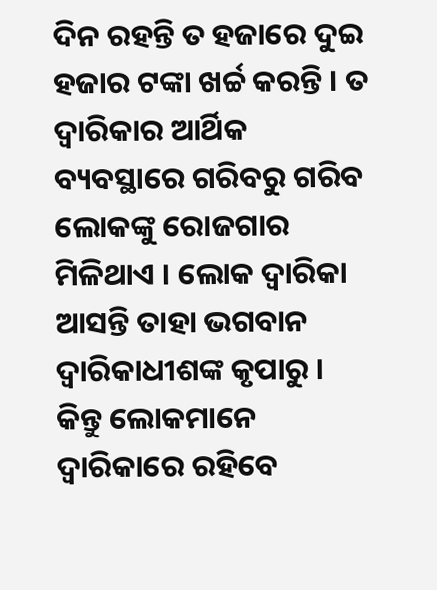ଦିନ ରହନ୍ତି ତ ହଜାରେ ଦୁଇ ହଜାର ଟଙ୍କା ଖର୍ଚ୍ଚ କରନ୍ତି । ତ ଦ୍ୱାରିକାର ଆର୍ଥିକ ବ୍ୟବସ୍ଥାରେ ଗରିବରୁ ଗରିବ ଲୋକଙ୍କୁ ରୋଜଗାର ମିଳିଥାଏ । ଲୋକ ଦ୍ୱାରିକା ଆସନ୍ତି ତାହା ଭଗବାନ ଦ୍ୱାରିକାଧୀଶଙ୍କ କୃପାରୁ । କିନ୍ତୁ ଲୋକମାନେ ଦ୍ୱାରିକାରେ ରହିବେ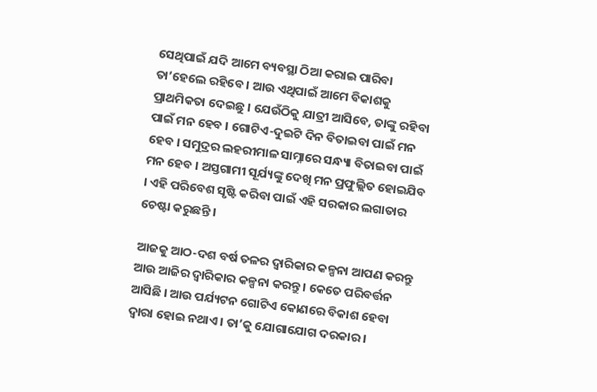ସେଥିପାଇଁ ଯଦି ଆମେ ବ୍ୟବସ୍ଥା ଠିଆ କରାଇ ପାରିବା ତା’ହେଲେ ରହିବେ । ଆଉ ଏଥିପାଇଁ ଆମେ ବିକାଶକୁ ପ୍ରାଥମିକତା ଦେଇଛୁ । ଯେଉଁଠିକୁ ଯାତ୍ରୀ ଆସିବେ, ତାଙ୍କୁ ରହିବା ପାଇଁ ମନ ହେବ । ଗୋଟିଏ-ଦୁଇଟି ଦିନ ବିତାଇବା ପାଇଁ ମନ ହେବ । ସମୁଦ୍ରର ଲହରୀମାଳ ସାମ୍ନାରେ ସନ୍ଧ୍ୟା ବିତାଇବା ପାଇଁ ମନ ହେବ । ଅସ୍ତଗାମୀ ସୂର୍ଯ୍ୟଙ୍କୁ ଦେଖି ମନ ପ୍ରଫୁଲ୍ଲିତ ହୋଇଯିବ । ଏହି ପରିବେଶ ସୃଷ୍ଟି କରିବା ପାଇଁ ଏହି ସରକାର ଲଗାତାର ଚେଷ୍ଟା କରୁଛନ୍ତି ।

ଆଜକୁ ଆଠ-ଦଶ ବର୍ଷ ତଳର ଦ୍ଵାରିକାର କଳ୍ପନା ଆପଣ କରନ୍ତୁ ଆଉ ଆଜିର ଦ୍ଵାରିକାର କଳ୍ପନା କରନ୍ତୁ । କେତେ ପରିବର୍ତ୍ତନ ଆସିଛି । ଆଉ ପର୍ଯ୍ୟଟନ ଗୋଟିଏ କୋଣରେ ବିକାଶ ହେବା ଦ୍ୱାରା ହୋଇ ନଥାଏ । ତା’କୁ ଯୋଗାଯୋଗ ଦରକାର ।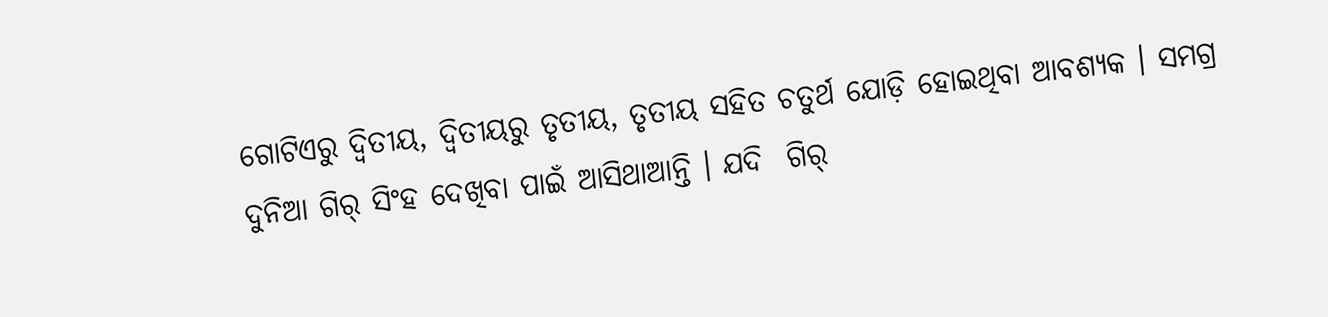ଗୋଟିଏରୁ ଦ୍ୱିତୀୟ, ଦ୍ୱିତୀୟରୁ ତୃତୀୟ, ତୃତୀୟ ସହିତ ଚତୁର୍ଥ ଯୋଡ଼ି ହୋଇଥିବା ଆବଶ୍ୟକ । ସମଗ୍ର ଦୁନିଆ ଗିର୍ ସିଂହ ଦେଖିବା ପାଇଁ ଆସିଥାଆନ୍ତି । ଯଦି  ଗିର୍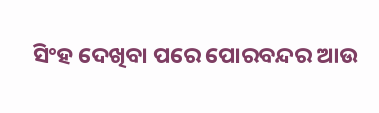ସିଂହ ଦେଖିବା ପରେ ପୋରବନ୍ଦର ଆଉ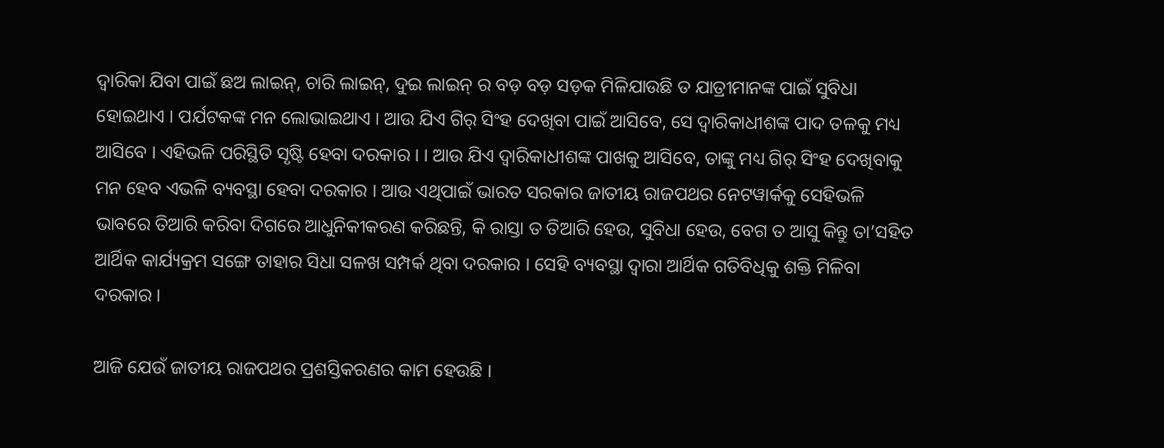ଦ୍ଵାରିକା ଯିବା ପାଇଁ ଛଅ ଲାଇନ୍, ଚାରି ଲାଇନ୍, ଦୁଇ ଲାଇନ୍ ର ବଡ଼ ବଡ଼ ସଡ଼କ ମିଳିଯାଉଛି ତ ଯାତ୍ରୀମାନଙ୍କ ପାଇଁ ସୁବିଧା ହୋଇଥାଏ । ପର୍ଯଟକଙ୍କ ମନ ଲୋଭାଇଥାଏ । ଆଉ ଯିଏ ଗିର୍ ସିଂହ ଦେଖିବା ପାଇଁ ଆସିବେ, ସେ ଦ୍ଵାରିକାଧୀଶଙ୍କ ପାଦ ତଳକୁ ମଧ୍ୟ ଆସିବେ । ଏହିଭଳି ପରିସ୍ଥିତି ସୃଷ୍ଟି ହେବା ଦରକାର । । ଆଉ ଯିଏ ଦ୍ଵାରିକାଧୀଶଙ୍କ ପାଖକୁ ଆସିବେ, ତାଙ୍କୁ ମଧ୍ୟ ଗିର୍ ସିଂହ ଦେଖିବାକୁ ମନ ହେବ ଏଭଳି ବ୍ୟବସ୍ଥା ହେବା ଦରକାର । ଆଉ ଏଥିପାଇଁ ଭାରତ ସରକାର ଜାତୀୟ ରାଜପଥର ନେଟୱାର୍କକୁ ସେହିଭଳି ଭାବରେ ତିଆରି କରିବା ଦିଗରେ ଆଧୁନିକୀକରଣ କରିଛନ୍ତି, କି ରାସ୍ତା ତ ତିଆରି ହେଉ, ସୁବିଧା ହେଉ, ବେଗ ତ ଆସୁ କିନ୍ତୁ ତା’ସହିତ ଆର୍ଥିକ କାର୍ଯ୍ୟକ୍ରମ ସଙ୍ଗେ ତାହାର ସିଧା ସଳଖ ସମ୍ପର୍କ ଥିବା ଦରକାର । ସେହି ବ୍ୟବସ୍ଥା ଦ୍ୱାରା ଆର୍ଥିକ ଗତିବିଧିକୁ ଶକ୍ତି ମିଳିବା ଦରକାର ।

ଆଜି ଯେଉଁ ଜାତୀୟ ରାଜପଥର ପ୍ରଶସ୍ତିକରଣର କାମ ହେଉଛି ।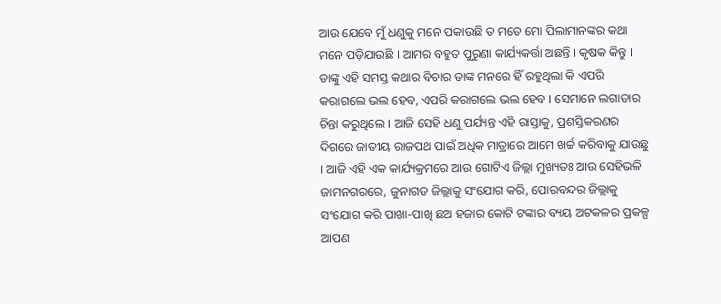ଆଉ ଯେବେ ମୁଁ ଧଣୁକୁ ମନେ ପକାଉଛି ତ ମତେ ମୋ ପିଲାମାନଙ୍କର କଥା ମନେ ପଡ଼ିଯାଉଛି । ଆମର ବହୁତ ପୁରୁଣା କାର୍ଯ୍ୟକର୍ତ୍ତା ଅଛନ୍ତି । କୃଷକ କିନ୍ତୁ । ତାଙ୍କୁ ଏହି ସମସ୍ତ କଥାର ବିଚାର ତାଙ୍କ ମନରେ ହିଁ ରହୁଥିଲା କି ଏପରି କରାଗଲେ ଭଲ ହେବ, ଏପରି କରାଗଲେ ଭଲ ହେବ । ସେମାନେ ଲଗାତାର ଚିନ୍ତା କରୁଥିଲେ । ଆଜି ସେହି ଧଣୁ ପର୍ଯ୍ୟନ୍ତ ଏହି ରାସ୍ତାକୁ, ପ୍ରଶସ୍ତିକରଣର ଦିଗରେ ଜାତୀୟ ରାଜପଥ ପାଇଁ ଅଧିକ ମାତ୍ରାରେ ଆମେ ଖର୍ଚ୍ଚ କରିବାକୁ ଯାଉଛୁ । ଆଜି ଏହି ଏକ କାର୍ଯ୍ୟକ୍ରମରେ ଆଉ ଗୋଟିଏ ଜିଲ୍ଲା ମୁଖ୍ୟତଃ ଆଉ ସେହିଭଳି ଜାମନଗରରେ, ଜୁନାଗଡ ଜିଲ୍ଲାକୁ ସଂଯୋଗ କରି, ପୋରବନ୍ଦର ଜିଲ୍ଲାକୁ ସଂଯୋଗ କରି ପାଖା-ପାଖି ଛଅ ହଜାର କୋଟି ଟଙ୍କାର ବ୍ୟୟ ଅଟକଳର ପ୍ରକଳ୍ପ ଆପଣ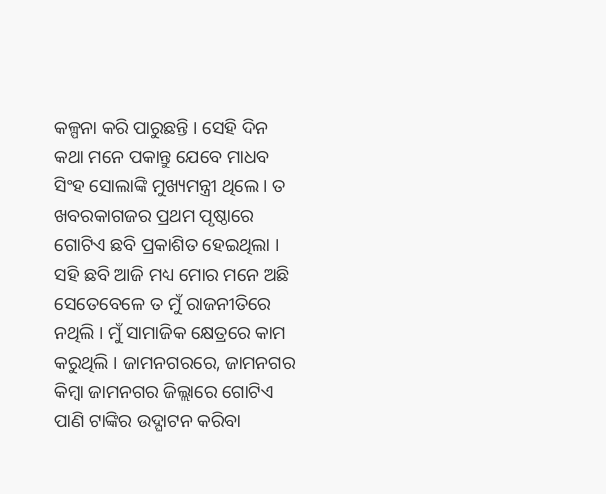କଳ୍ପନା କରି ପାରୁଛନ୍ତି । ସେହି ଦିନ କଥା ମନେ ପକାନ୍ତୁ ଯେବେ ମାଧବ ସିଂହ ସୋଲାଙ୍କି ମୁଖ୍ୟମନ୍ତ୍ରୀ ଥିଲେ । ତ ଖବରକାଗଜର ପ୍ରଥମ ପୃଷ୍ଠାରେ ଗୋଟିଏ ଛବି ପ୍ରକାଶିତ ହେଇଥିଲା । ସହି ଛବି ଆଜି ମଧ୍ୟ ମୋର ମନେ ଅଛି ସେତେବେଳେ ତ ମୁଁ ରାଜନୀତିରେ ନଥିଲି । ମୁଁ ସାମାଜିକ କ୍ଷେତ୍ରରେ କାମ କରୁଥିଲି । ଜାମନଗରରେ, ଜାମନଗର କିମ୍ବା ଜାମନଗର ଜିଲ୍ଲାରେ ଗୋଟିଏ ପାଣି ଟାଙ୍କିର ଉଦ୍ଘାଟନ କରିବା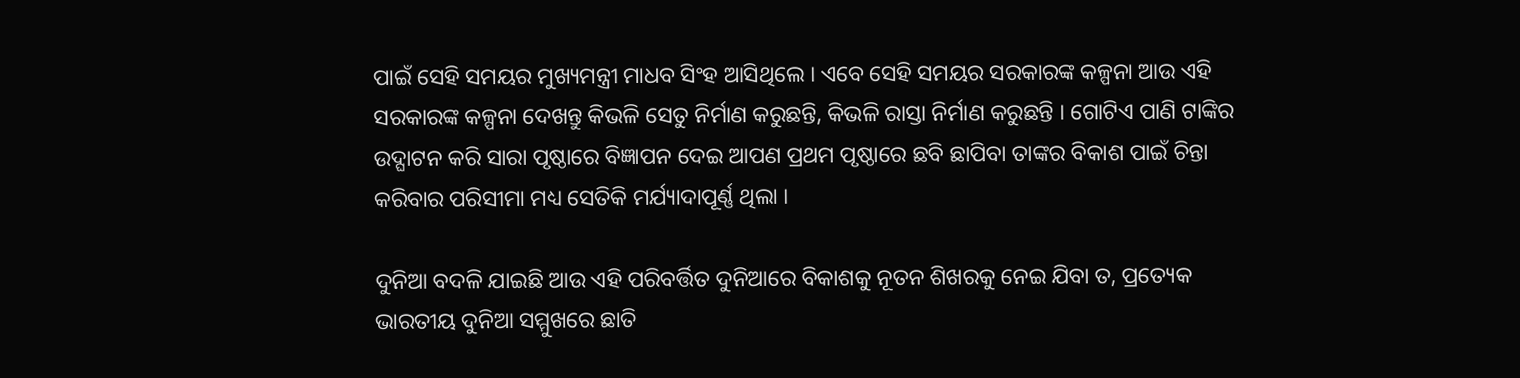ପାଇଁ ସେହି ସମୟର ମୁଖ୍ୟମନ୍ତ୍ରୀ ମାଧବ ସିଂହ ଆସିଥିଲେ । ଏବେ ସେହି ସମୟର ସରକାରଙ୍କ କଳ୍ପନା ଆଉ ଏହି ସରକାରଙ୍କ କଳ୍ପନା ଦେଖନ୍ତୁ କିଭଳି ସେତୁ ନିର୍ମାଣ କରୁଛନ୍ତି, କିଭଳି ରାସ୍ତା ନିର୍ମାଣ କରୁଛନ୍ତି । ଗୋଟିଏ ପାଣି ଟାଙ୍କିର ଉଦ୍ଘାଟନ କରି ସାରା ପୃଷ୍ଠାରେ ବିଜ୍ଞାପନ ଦେଇ ଆପଣ ପ୍ରଥମ ପୃଷ୍ଠାରେ ଛବି ଛାପିବା ତାଙ୍କର ବିକାଶ ପାଇଁ ଚିନ୍ତା କରିବାର ପରିସୀମା ମଧ୍ୟ ସେତିକି ମର୍ଯ୍ୟାଦାପୂର୍ଣ୍ଣ ଥିଲା ।

ଦୁନିଆ ବଦଳି ଯାଇଛି ଆଉ ଏହି ପରିବର୍ତ୍ତିତ ଦୁନିଆରେ ବିକାଶକୁ ନୂତନ ଶିଖରକୁ ନେଇ ଯିବା ତ, ପ୍ରତ୍ୟେକ ଭାରତୀୟ ଦୁନିଆ ସମ୍ମୁଖରେ ଛାତି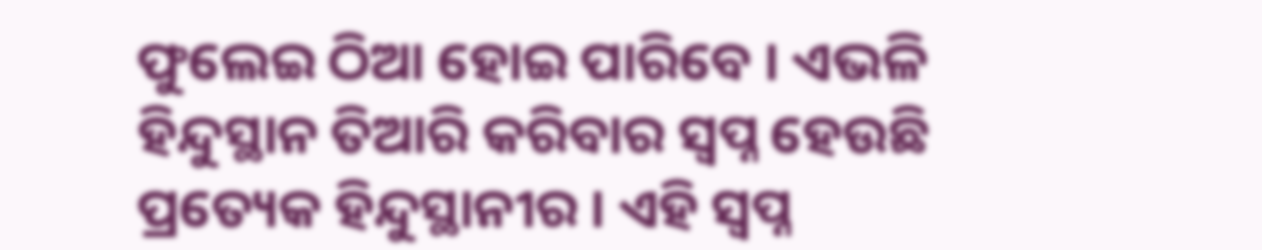ଫୁଲେଇ ଠିଆ ହୋଇ ପାରିବେ । ଏଭଳି ହିନ୍ଦୁସ୍ଥାନ ତିଆରି କରିବାର ସ୍ୱପ୍ନ ହେଉଛି ପ୍ରତ୍ୟେକ ହିନ୍ଦୁସ୍ଥାନୀର । ଏହି ସ୍ୱପ୍ନ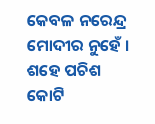କେବଳ ନରେନ୍ଦ୍ର ମୋଦୀର ନୁହେଁ । ଶହେ ପଚିଶ କୋଟି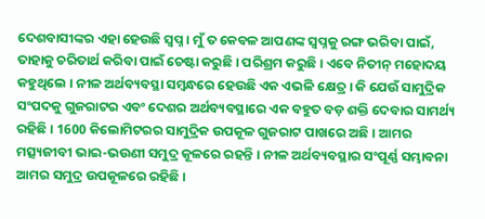ଦେଶବାସୀଙ୍କର ଏହା ହେଉଛି ସ୍ୱପ୍ନ । ମୁଁ ତ କେବଳ ଆପଣଙ୍କ ସ୍ୱପ୍ନକୁ ରଙ୍ଗ ଭରିବା ପାଇଁ, ତାହାକୁ ଚରିତାର୍ଥ କରିବା ପାଇଁ ଚେଷ୍ଟା କରୁଛି । ପରିଶ୍ରମ କରୁଛି । ଏବେ ନିତୀନ୍ ମହୋଦୟ କହୁଥିଲେ । ନୀଳ ଅର୍ଥବ୍ୟବସ୍ଥା ସମ୍ବନ୍ଧରେ ହେଉଛି ଏକ ଏଭଳି କ୍ଷେତ୍ର । କି ଯେଉଁ ସାମୁଦ୍ରିକ ସଂପଦକୁ ଗୁଜରାଟର ଏବଂ ଦେଶର ଅର୍ଥବ୍ୟବସ୍ଥାରେ ଏକ ବହୁତ ବଡ଼ ଶକ୍ତି ଦେବାର ସାମର୍ଥ୍ୟ ରହିଛି । 1600 କିଲୋମିଟରର ସାମୁଦ୍ରିକ ଉପକୂଳ ଗୁଜରାଟ ପାଖରେ ଅଛି । ଆମର ମତ୍ସ୍ୟଜୀବୀ ଭାଇ-ଭଉଣୀ ସମୁଦ୍ର କୂଳରେ ରହନ୍ତି । ନୀଳ ଅର୍ଥବ୍ୟବସ୍ଥାର ସଂପୂର୍ଣ୍ଣ ସମ୍ଭାବନା ଆମର ସମୁଦ୍ର ଉପକୂଳରେ ରହିଛି ।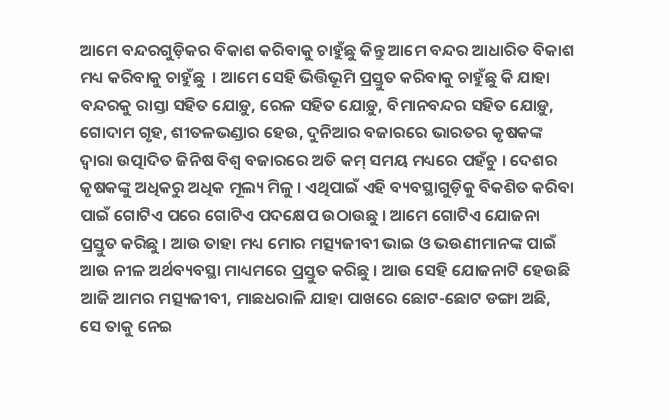ଆମେ ବନ୍ଦରଗୁଡ଼ିକର ବିକାଶ କରିବାକୁ ଚାହୁଁଛୁ କିନ୍ତୁ ଆମେ ବନ୍ଦର ଆଧାରିତ ବିକାଶ ମଧ୍ୟ କରିବାକୁ ଚାହୁଁଛୁ  । ଆମେ ସେହି ଭିତ୍ତିଭୂମି ପ୍ରସ୍ତୁତ କରିବାକୁ ଚାହୁଁଛୁ କି ଯାହା ବନ୍ଦରକୁ ରାସ୍ତା ସହିତ ଯୋଡ଼ୁ, ରେଳ ସହିତ ଯୋଡ଼ୁ, ବିମାନବନ୍ଦର ସହିତ ଯୋଡ଼ୁ, ଗୋଦାମ ଗୃହ, ଶୀତଳଭଣ୍ଡାର ହେଉ, ଦୁନିଆର ବଜାରରେ ଭାରତର କୃଷକଙ୍କ ଦ୍ୱାରା ଉତ୍ପାଦିତ ଜିନିଷ ବିଶ୍ୱ ବଜାରରେ ଅତି କମ୍ ସମୟ ମଧ୍ୟରେ ପହଁଚୁ । ଦେଶର କୃଷକଙ୍କୁ ଅଧିକରୁ ଅଧିକ ମୂଲ୍ୟ ମିଳୁ । ଏଥିପାଇଁ ଏହି ବ୍ୟବସ୍ଥାଗୁଡ଼ିକୁ ବିକଶିତ କରିବା ପାଇଁ ଗୋଟିଏ ପରେ ଗୋଟିଏ ପଦକ୍ଷେପ ଉଠାଉଛୁ । ଆମେ ଗୋଟିଏ ଯୋଜନା ପ୍ରସ୍ତୁତ କରିଛୁ । ଆଉ ତାହା ମଧ୍ୟ ମୋର ମତ୍ସ୍ୟଜୀବୀ ଭାଇ ଓ ଭଉଣୀମାନଙ୍କ ପାଇଁ ଆଉ ନୀଳ ଅର୍ଥବ୍ୟବସ୍ଥା ମାଧ୍ୟମରେ ପ୍ରସ୍ତୁତ କରିଛୁ । ଆଉ ସେହି ଯୋଜନାଟି ହେଉଛି ଆଜି ଆମର ମତ୍ସ୍ୟଜୀବୀ, ମାଛଧରାଳି ଯାହା ପାଖରେ ଛୋଟ-ଛୋଟ ଡଙ୍ଗା ଅଛି, ସେ ତାକୁ ନେଇ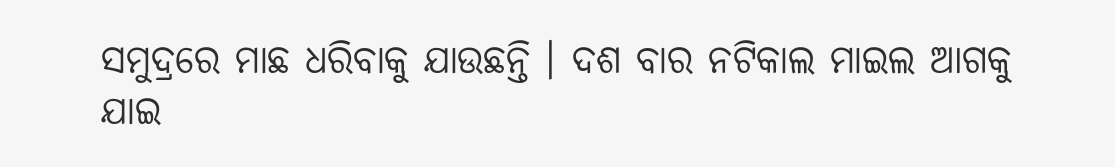ସମୁଦ୍ରରେ ମାଛ ଧରିବାକୁ ଯାଉଛନ୍ତି । ଦଶ ବାର ନଟିକାଲ ମାଇଲ ଆଗକୁ ଯାଇ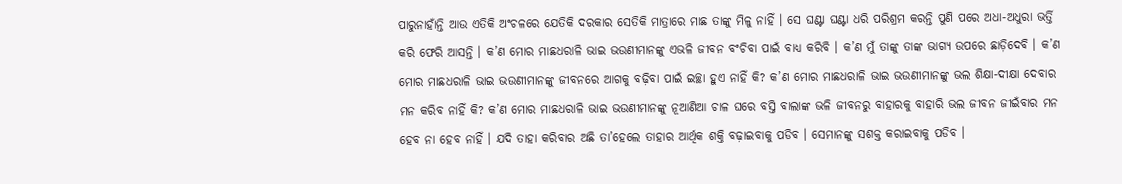ପାରୁନାହାଁନ୍ତି ଆଉ ଏତିକି ଅଂଚଳରେ ଯେତିକି ଦରକାର ସେତିକି ମାତ୍ରାରେ ମାଛ ତାଙ୍କୁ ମିଳୁ ନାହିଁ । ସେ ଘଣ୍ଟା ଘଣ୍ଟା ଧରି ପରିଶ୍ରମ କରନ୍ତି ପୁଣି ପରେ ଅଧା-ଅଧୁରା ଭର୍ତ୍ତି କରି ଫେରି ଆସନ୍ତି । କ’ଣ ମୋର ମାଛଧରାଳି ଭାଇ ଭଉଣୀମାନଙ୍କୁ ଏଭଳି ଜୀବନ ବଂଚିବା ପାଇଁ ବାଧ୍ୟ କରିବି । କ’ଣ ମୁଁ ତାଙ୍କୁ ତାଙ୍କ ଭାଗ୍ୟ ଉପରେ ଛାଡ଼ିଦେବି । କ’ଣ ମୋର ମାଛଧରାଳି ଭାଇ ଭଉଣୀମାନଙ୍କୁ ଜୀବନରେ ଆଗକୁ ବଢ଼ିବା ପାଇଁ ଇଚ୍ଛା ହୁଏ ନାହିଁ କି? କ’ଣ ମୋର ମାଛଧରାଳି ଭାଇ ଭଉଣୀମାନଙ୍କୁ ଭଲ ଶିକ୍ଷା-ଦୀକ୍ଷା ଦେବାର ମନ କରିବ ନାହିଁ କି? କ’ଣ ମୋର ମାଛଧରାଳି ଭାଇ ଭଉଣୀମାନଙ୍କୁ ନୂଆଣିଆ ଚାଳ ଘରେ ବସ୍ତି ବାଲାଙ୍କ ଭଳି ଜୀବନରୁ ବାହାରକୁ ବାହାରି ଭଲ ଜୀବନ ଜୀଇଁବାର ମନ ହେବ ନା ହେବ ନାହିଁ । ଯଦି ତାହା କରିବାର ଅଛି ତା’ହେଲେ ତାହାର ଆର୍ଥିକ ଶକ୍ତି ବଢ଼ାଇବାକୁ ପଡିବ । ସେମାନଙ୍କୁ ସଶକ୍ତ କରାଇବାକୁ ପଡିବ ।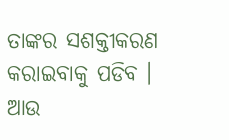ତାଙ୍କର ସଶକ୍ତୀକରଣ କରାଇବାକୁ ପଡିବ । ଆଉ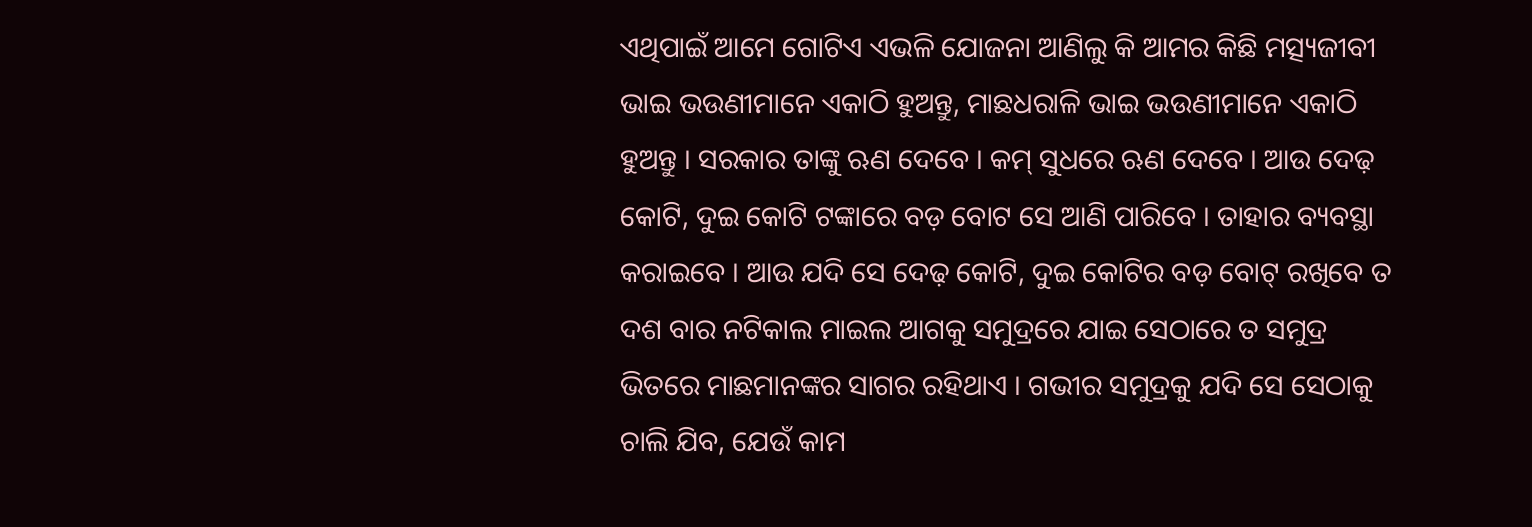ଏଥିପାଇଁ ଆମେ ଗୋଟିଏ ଏଭଳି ଯୋଜନା ଆଣିଲୁ କି ଆମର କିଛି ମତ୍ସ୍ୟଜୀବୀ ଭାଇ ଭଉଣୀମାନେ ଏକାଠି ହୁଅନ୍ତୁ, ମାଛଧରାଳି ଭାଇ ଭଉଣୀମାନେ ଏକାଠି ହୁଅନ୍ତୁ । ସରକାର ତାଙ୍କୁ ଋଣ ଦେବେ । କମ୍ ସୁଧରେ ଋଣ ଦେବେ । ଆଉ ଦେଢ଼ କୋଟି, ଦୁଇ କୋଟି ଟଙ୍କାରେ ବଡ଼ ବୋଟ ସେ ଆଣି ପାରିବେ । ତାହାର ବ୍ୟବସ୍ଥା କରାଇବେ । ଆଉ ଯଦି ସେ ଦେଢ଼ କୋଟି, ଦୁଇ କୋଟିର ବଡ଼ ବୋଟ୍ ରଖିବେ ତ ଦଶ ବାର ନଟିକାଲ ମାଇଲ ଆଗକୁ ସମୁଦ୍ରରେ ଯାଇ ସେଠାରେ ତ ସମୁଦ୍ର ଭିତରେ ମାଛମାନଙ୍କର ସାଗର ରହିଥାଏ । ଗଭୀର ସମୁଦ୍ରକୁ ଯଦି ସେ ସେଠାକୁ ଚାଲି ଯିବ, ଯେଉଁ କାମ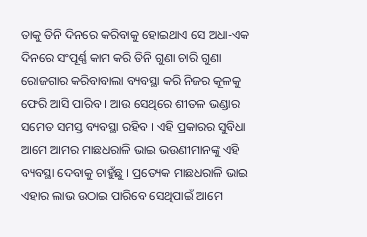ତାକୁ ତିନି ଦିନରେ କରିବାକୁ ହୋଇଥାଏ ସେ ଅଧା-ଏକ ଦିନରେ ସଂପୂର୍ଣ୍ଣ କାମ କରି ତିନି ଗୁଣା ଚାରି ଗୁଣା ରୋଜଗାର କରିବାବାଲା ବ୍ୟବସ୍ଥା କରି ନିଜର କୂଳକୁ ଫେରି ଆସି ପାରିବ । ଆଉ ସେଥିରେ ଶୀତଳ ଭଣ୍ଡାର ସମେତ ସମସ୍ତ ବ୍ୟବସ୍ଥା ରହିବ । ଏହି ପ୍ରକାରର ସୁବିଧା ଆମେ ଆମର ମାଛଧରାଳି ଭାଇ ଭଉଣୀମାନଙ୍କୁ ଏହି ବ୍ୟବସ୍ଥା ଦେବାକୁ ଚାହୁଁଛୁ । ପ୍ରତ୍ୟେକ ମାଛଧରାଳି ଭାଇ ଏହାର ଲାଭ ଉଠାଇ ପାରିବେ ସେଥିପାଇଁ ଆମେ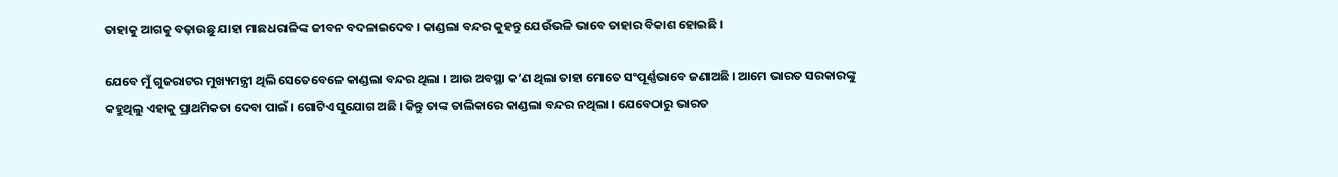ତାହାକୁ ଆଗକୁ ବଢ଼ାଉଛୁ ଯାହା ମାଛଧରାଳିଙ୍କ ଜୀବନ ବଦଳାଇଦେବ । କାଣ୍ଡଲା ବନ୍ଦର କୁହନ୍ତୁ ଯେଉଁଭଳି ଭାବେ ତାହାର ବିକାଶ ହୋଇଛି ।

ଯେବେ ମୁଁ ଗୁଜରାଟର ମୁଖ୍ୟମନ୍ତ୍ରୀ ଥିଲି ସେତେବେଳେ କାଣ୍ଡଲା ବନ୍ଦର ଥିଲା । ଆଉ ଅବସ୍ଥା କ’ଣ ଥିଲା ତାହା ମୋତେ ସଂପୂର୍ଣ୍ଣଭାବେ ଜଣାଅଛି । ଆମେ ଭାରତ ସରକାରଙ୍କୁ କହୁଥିଲୁ ଏହାକୁ ପ୍ରାଥମିକତା ଦେବା ପାଇଁ । ଗୋଟିଏ ସୁଯୋଗ ଅଛି । କିନ୍ତୁ ତାଙ୍କ ତାଲିକାରେ କାଣ୍ଡଲା ବନ୍ଦର ନଥିଲା । ଯେବେଠାରୁ ଭାରତ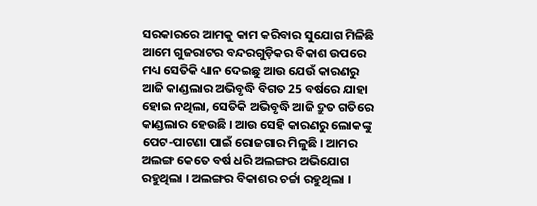ସରକାରରେ ଆମକୁ କାମ କରିବାର ସୁଯୋଗ ମିଳିଛି ଆମେ ଗୁଜରାଟର ବନ୍ଦରଗୁଡ଼ିକର ବିକାଶ ଉପରେ ମଧ୍ୟ ସେତିକି ଧ୍ୟାନ ଦେଇଛୁ ଆଉ ଯେଉଁ କାରଣରୁ ଆଜି କାଣ୍ଡଲାର ଅଭିବୃଦ୍ଧି ବିଗତ 25 ବର୍ଷରେ ଯାହା ହୋଇ ନଥିଲା, ସେତିକି ଅଭିବୃଦ୍ଧି ଆଜି ଦ୍ରୁତ ଗତିରେ କାଣ୍ଡଲାର ହେଉଛି । ଆଉ ସେହି କାରଣରୁ ଲୋକଙ୍କୁ ପେଟ-ପାଟଣା ପାଇଁ ରୋଜଗାର ମିଳୁଛି । ଆମର ଅଲଙ୍ଗ କେତେ ବର୍ଷ ଧରି ଅଲଙ୍ଗର ଅଭିଯୋଗ ରହୁଥିଲା । ଅଲଙ୍ଗର ବିକାଶର ଚର୍ଚ୍ଚା ରହୁଥିଲା ।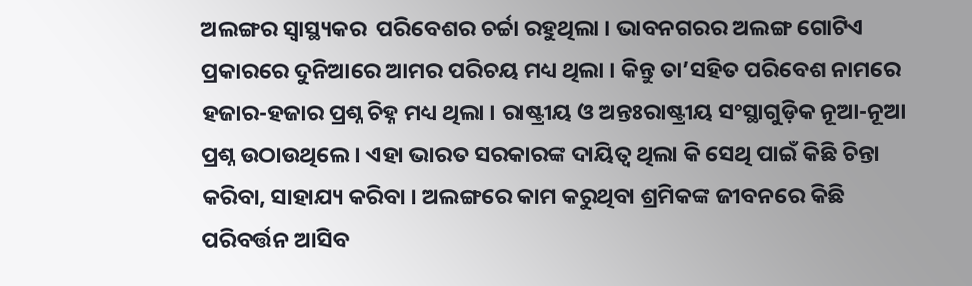ଅଲଙ୍ଗର ସ୍ୱାସ୍ଥ୍ୟକର  ପରିବେଶର ଚର୍ଚ୍ଚା ରହୁଥିଲା । ଭାବନଗରର ଅଲଙ୍ଗ ଗୋଟିଏ ପ୍ରକାରରେ ଦୁନିଆରେ ଆମର ପରିଚୟ ମଧ୍ୟ ଥିଲା । କିନ୍ତୁ ତା’ସହିତ ପରିବେଶ ନାମରେ ହଜାର-ହଜାର ପ୍ରଶ୍ନ ଚିହ୍ନ ମଧ୍ୟ ଥିଲା । ରାଷ୍ଟ୍ରୀୟ ଓ ଅନ୍ତଃରାଷ୍ଟ୍ରୀୟ ସଂସ୍ଥାଗୁଡ଼ିକ ନୂଆ-ନୂଆ ପ୍ରଶ୍ନ ଉଠାଉଥିଲେ । ଏହା ଭାରତ ସରକାରଙ୍କ ଦାୟିତ୍ୱ ଥିଲା କି ସେଥି ପାଇଁ କିଛି ଚିନ୍ତା କରିବା, ସାହାଯ୍ୟ କରିବା । ଅଲଙ୍ଗରେ କାମ କରୁଥିବା ଶ୍ରମିକଙ୍କ ଜୀବନରେ କିଛି ପରିବର୍ତ୍ତନ ଆସିବ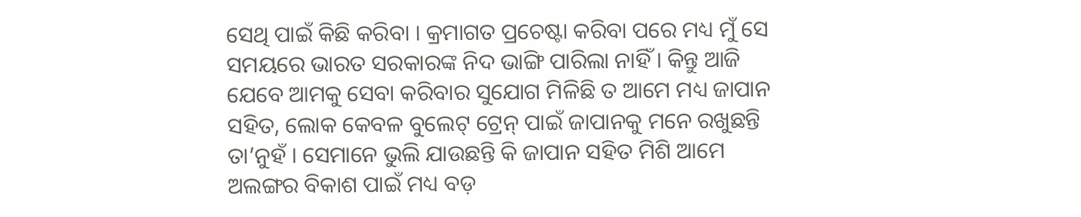ସେଥି ପାଇଁ କିଛି କରିବା । କ୍ରମାଗତ ପ୍ରଚେଷ୍ଟା କରିବା ପରେ ମଧ୍ୟ ମୁଁ ସେ ସମୟରେ ଭାରତ ସରକାରଙ୍କ ନିଦ ଭାଙ୍ଗି ପାରିଲା ନାହିଁ । କିନ୍ତୁ ଆଜି ଯେବେ ଆମକୁ ସେବା କରିବାର ସୁଯୋଗ ମିଳିଛି ତ ଆମେ ମଧ୍ୟ ଜାପାନ ସହିତ, ଲୋକ କେବଳ ବୁଲେଟ୍ ଟ୍ରେନ୍ ପାଇଁ ଜାପାନକୁ ମନେ ରଖୁଛନ୍ତି ତା’ନୁହଁ । ସେମାନେ ଭୁଲି ଯାଉଛନ୍ତି କି ଜାପାନ ସହିତ ମିଶି ଆମେ ଅଲଙ୍ଗର ବିକାଶ ପାଇଁ ମଧ୍ୟ ବଡ଼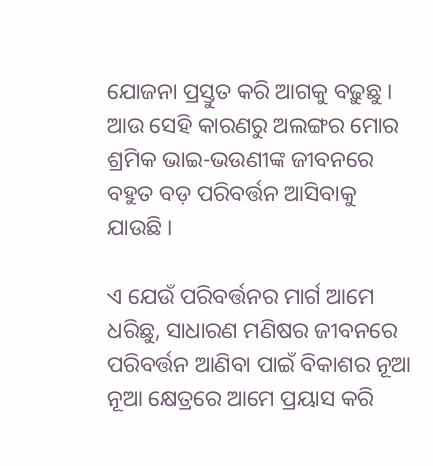ଯୋଜନା ପ୍ରସ୍ତୁତ କରି ଆଗକୁ ବଢ଼ୁଛୁ । ଆଉ ସେହି କାରଣରୁ ଅଲଙ୍ଗର ମୋର ଶ୍ରମିକ ଭାଇ-ଭଉଣୀଙ୍କ ଜୀବନରେ ବହୁତ ବଡ଼ ପରିବର୍ତ୍ତନ ଆସିବାକୁ ଯାଉଛି ।

ଏ ଯେଉଁ ପରିବର୍ତ୍ତନର ମାର୍ଗ ଆମେ ଧରିଛୁ, ସାଧାରଣ ମଣିଷର ଜୀବନରେ ପରିବର୍ତ୍ତନ ଆଣିବା ପାଇଁ ବିକାଶର ନୂଆ ନୂଆ କ୍ଷେତ୍ରରେ ଆମେ ପ୍ରୟାସ କରି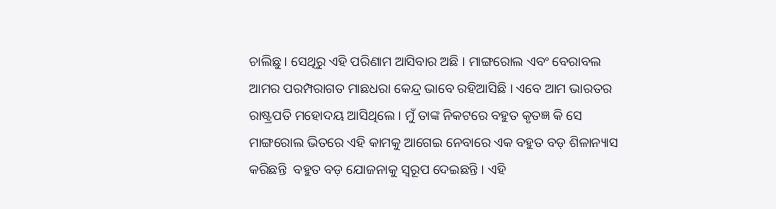ଚାଲିଛୁ । ସେଥିରୁ ଏହି ପରିଣାମ ଆସିବାର ଅଛି । ମାଙ୍ଗରୋଲ ଏବଂ ବେରାବଲ ଆମର ପରମ୍ପରାଗତ ମାଛଧରା କେନ୍ଦ୍ର ଭାବେ ରହିଆସିଛି । ଏବେ ଆମ ଭାରତର ରାଷ୍ଟ୍ରପତି ମହୋଦୟ ଆସିଥିଲେ । ମୁଁ ତାଙ୍କ ନିକଟରେ ବହୁତ କୃତଜ୍ଞ କି ସେ ମାଙ୍ଗରୋଲ ଭିତରେ ଏହି କାମକୁ ଆଗେଇ ନେବାରେ ଏକ ବହୁତ ବଡ଼ ଶିଳାନ୍ୟାସ କରିଛନ୍ତି  ବହୁତ ବଡ଼ ଯୋଜନାକୁ ସ୍ୱରୂପ ଦେଇଛନ୍ତି । ଏହି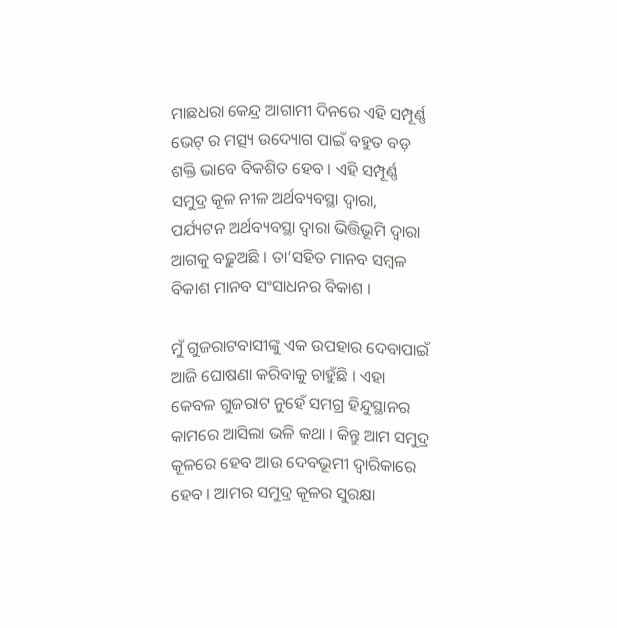ମାଛଧରା କେନ୍ଦ୍ର ଆଗାମୀ ଦିନରେ ଏହି ସମ୍ପୂର୍ଣ୍ଣ ଭେଟ୍ ର ମତ୍ସ୍ୟ ଉଦ୍ୟୋଗ ପାଇଁ ବହୁତ ବଡ଼ ଶକ୍ତି ଭାବେ ବିକଶିତ ହେବ । ଏହି ସମ୍ପୂର୍ଣ୍ଣ ସମୁଦ୍ର କୂଳ ନୀଳ ଅର୍ଥବ୍ୟବସ୍ଥା ଦ୍ୱାରା, ପର୍ଯ୍ୟଟନ ଅର୍ଥବ୍ୟବସ୍ଥା ଦ୍ୱାରା ଭିତ୍ତିଭୂମି ଦ୍ୱାରା ଆଗକୁ ବଢ଼ୁଅଛି । ତା’ସହିତ ମାନବ ସମ୍ବଳ ବିକାଶ ମାନବ ସଂସାଧନର ବିକାଶ ।

ମୁଁ ଗୁଜରାଟବାସୀଙ୍କୁ ଏକ ଉପହାର ଦେବାପାଇଁ ଆଜି ଘୋଷଣା କରିବାକୁ ଚାହୁଁଛି । ଏହା କେବଳ ଗୁଜରାଟ ନୁହେଁ ସମଗ୍ର ହିନ୍ଦୁସ୍ଥାନର କାମରେ ଆସିଲା ଭଳି କଥା । କିନ୍ତୁ ଆମ ସମୁଦ୍ର କୂଳରେ ହେବ ଆଉ ଦେବଭୂମୀ ଦ୍ଵାରିକାରେ ହେବ । ଆମର ସମୁଦ୍ର କୂଳର ସୁରକ୍ଷା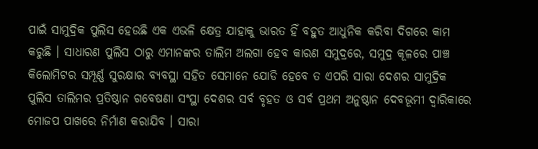ପାଇଁ ସାମୁଦ୍ରିକ ପୁଲିସ ହେଉଛି ଏକ ଏଭଳି କ୍ଷେତ୍ର ଯାହାକୁ ଭାରତ ହିଁ ବହୁତ ଆଧୁନିକ କରିବା ଦିଗରେ କାମ କରୁଛି । ସାଧାରଣ ପୁଲିସ ଠାରୁ ଏମାନଙ୍କର ତାଲିମ ଅଲଗା ହେବ କାରଣ ସମୁଦ୍ରରେ, ସମୁଦ୍ର କୂଳରେ ପାଞ୍ଚ କିଲୋମିଟର ସମ୍ପୂର୍ଣ୍ଣ ସୁରକ୍ଷାର ବ୍ୟବସ୍ଥା ସହିତ ସେମାନେ ଯୋଡି ହେବେ ତ ଏପରି ସାରା ଦେଶର ସାମୁଦ୍ରିକ ପୁଲିସ ତାଲିମର ପ୍ରତିଷ୍ଠାନ ଗବେଷଣା ସଂସ୍ଥା ଦେଶର ସର୍ବ ବୃହତ ଓ ସର୍ବ ପ୍ରଥମ ଅନୁଷ୍ଠାନ ଦେବଭୂମୀ ଦ୍ୱାରିକାରେ ମୋଜପ ପାଖରେ ନିର୍ମାଣ କରାଯିବ । ସାରା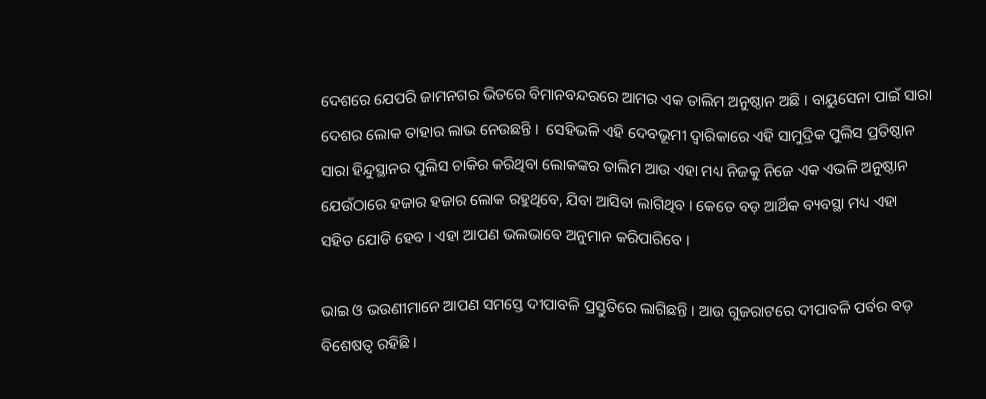ଦେଶରେ ଯେପରି ଜାମନଗର ଭିତରେ ବିମାନବନ୍ଦରରେ ଆମର ଏକ ତାଲିମ ଅନୁଷ୍ଠାନ ଅଛି । ବାୟୁସେନା ପାଇଁ ସାରା ଦେଶର ଲୋକ ତାହାର ଲାଭ ନେଉଛନ୍ତି ।  ସେହିଭଳି ଏହି ଦେବଭୂମୀ ଦ୍ୱାରିକାରେ ଏହି ସାମୁଦ୍ରିକ ପୁଲିସ ପ୍ରତିଷ୍ଠାନ ସାରା ହିନ୍ଦୁସ୍ଥାନର ପୁଲିସ ଚାକିର କରିଥିବା ଲୋକଙ୍କର ତାଲିମ ଆଉ ଏହା ମଧ୍ୟ ନିଜକୁ ନିଜେ ଏକ ଏଭଳି ଅନୁଷ୍ଠାନ ଯେଉଁଠାରେ ହଜାର ହଜାର ଲୋକ ରହୁଥିବେ, ଯିବା ଆସିବା ଲାଗିଥିବ । କେତେ ବଡ଼ ଆର୍ଥିକ ବ୍ୟବସ୍ଥା ମଧ୍ୟ ଏହା ସହିତ ଯୋଡି ହେବ । ଏହା ଆପଣ ଭଲଭାବେ ଅନୁମାନ କରିପାରିବେ ।

ଭାଇ ଓ ଭଉଣୀମାନେ ଆପଣ ସମସ୍ତେ ଦୀପାବଳି ପ୍ରସ୍ତୁତିରେ ଲାଗିଛନ୍ତି । ଆଉ ଗୁଜରାଟରେ ଦୀପାବଳି ପର୍ବର ବଡ଼ ବିଶେଷତ୍ୱ ରହିଛି ।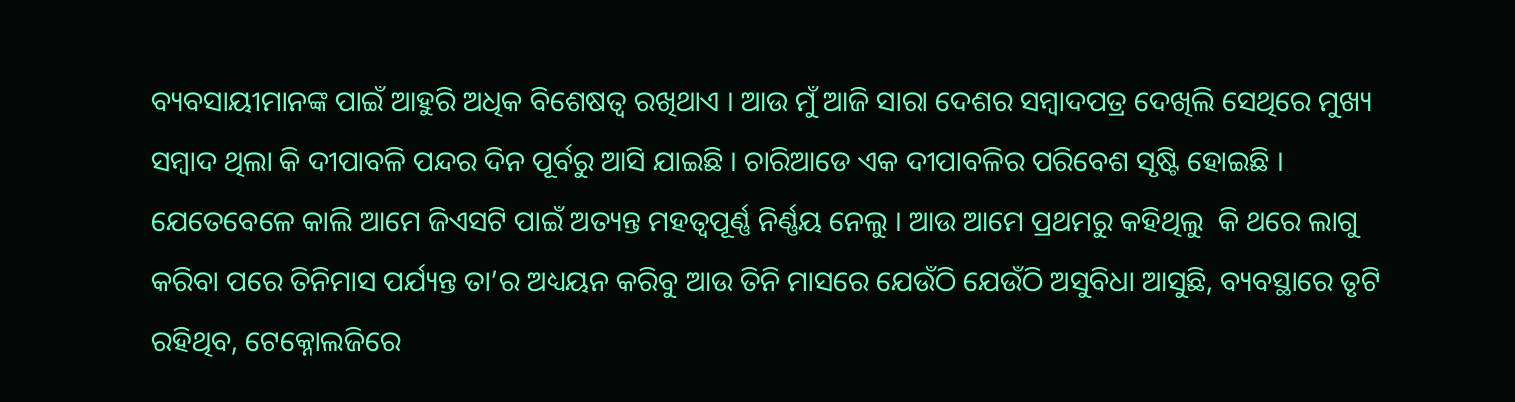ବ୍ୟବସାୟୀମାନଙ୍କ ପାଇଁ ଆହୁରି ଅଧିକ ବିଶେଷତ୍ୱ ରଖିଥାଏ । ଆଉ ମୁଁ ଆଜି ସାରା ଦେଶର ସମ୍ବାଦପତ୍ର ଦେଖିଲି ସେଥିରେ ମୁଖ୍ୟ ସମ୍ବାଦ ଥିଲା କି ଦୀପାବଳି ପନ୍ଦର ଦିନ ପୂର୍ବରୁ ଆସି ଯାଇଛି । ଚାରିଆଡେ ଏକ ଦୀପାବଳିର ପରିବେଶ ସୃଷ୍ଟି ହୋଇଛି । ଯେତେବେଳେ କାଲି ଆମେ ଜିଏସଟି ପାଇଁ ଅତ୍ୟନ୍ତ ମହତ୍ୱପୂର୍ଣ୍ଣ ନିର୍ଣ୍ଣୟ ନେଲୁ । ଆଉ ଆମେ ପ୍ରଥମରୁ କହିଥିଲୁ  କି ଥରେ ଲାଗୁ କରିବା ପରେ ତିନିମାସ ପର୍ଯ୍ୟନ୍ତ ତା’ର ଅଧ୍ୟୟନ କରିବୁ ଆଉ ତିନି ମାସରେ ଯେଉଁଠି ଯେଉଁଠି ଅସୁବିଧା ଆସୁଛି, ବ୍ୟବସ୍ଥାରେ ତୃଟି ରହିଥିବ, ଟେକ୍ନୋଲଜିରେ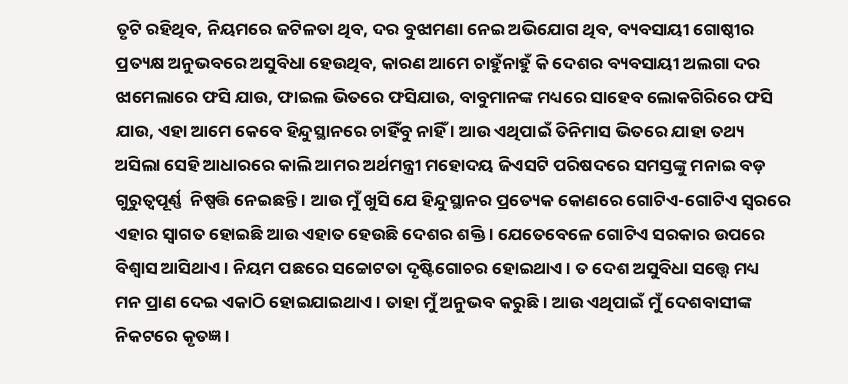ତୃଟି ରହିଥିବ, ନିୟମରେ ଜଟିଳତା ଥିବ, ଦର ବୁଝାମଣା ନେଇ ଅଭିଯୋଗ ଥିବ, ବ୍ୟବସାୟୀ ଗୋଷ୍ଠୀର ପ୍ରତ୍ୟକ୍ଷ ଅନୁଭବରେ ଅସୁବିଧା ହେଉଥିବ, କାରଣ ଆମେ ଚାହୁଁନାହୁଁ କି ଦେଶର ବ୍ୟବସାୟୀ ଅଲଗା ଦର ଝାମେଲାରେ ଫସି ଯାଉ, ଫାଇଲ ଭିତରେ ଫସିଯାଉ, ବାବୁମାନଙ୍କ ମଧ୍ୟରେ ସାହେବ ଲୋକଗିରିରେ ଫସି ଯାଉ, ଏହା ଆମେ କେବେ ହିନ୍ଦୁସ୍ଥାନରେ ଚାହିଁବୁ ନାହିଁ । ଆଉ ଏଥିପାଇଁ ତିନିମାସ ଭିତରେ ଯାହା ତଥ୍ୟ ଅସିଲା ସେହି ଆଧାରରେ କାଲି ଆମର ଅର୍ଥମନ୍ତ୍ରୀ ମହୋଦୟ ଜିଏସଟି ପରିଷଦରେ ସମସ୍ତଙ୍କୁ ମନାଇ ବଡ଼ ଗୁରୁତ୍ୱପୂର୍ଣ୍ଣ  ନିଷ୍ପତ୍ତି ନେଇଛନ୍ତି । ଆଉ ମୁଁ ଖୁସି ଯେ ହିନ୍ଦୁସ୍ଥାନର ପ୍ରତ୍ୟେକ କୋଣରେ ଗୋଟିଏ-ଗୋଟିଏ ସ୍ୱରରେ ଏହାର ସ୍ୱାଗତ ହୋଇଛି ଆଉ ଏହାତ ହେଉଛି ଦେଶର ଶକ୍ତି । ଯେତେବେଳେ ଗୋଟିଏ ସରକାର ଉପରେ ବିଶ୍ୱାସ ଆସିଥାଏ । ନିୟମ ପଛରେ ସଚ୍ଚୋଟତା ଦୃଷ୍ଟିଗୋଚର ହୋଇଥାଏ । ତ ଦେଶ ଅସୁବିଧା ସତ୍ତ୍ୱେ ମଧ୍ୟ  ମନ ପ୍ରାଣ ଦେଇ ଏକାଠି ହୋଇଯାଇଥାଏ । ତାହା ମୁଁ ଅନୁଭବ କରୁଛି । ଆଉ ଏଥିପାଇଁ ମୁଁ ଦେଶବାସୀଙ୍କ ନିକଟରେ କୃତଜ୍ଞ ।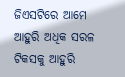ଜିଏସଟିରେ ଆମେ ଆହୁରି ଅଧିକ ସରଳ ଟିକସକୁ ଆହୁରି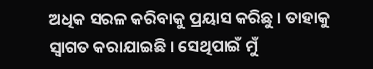ଅଧିକ ସରଳ କରିବାକୁ ପ୍ରୟାସ କରିଛୁ । ତାହାକୁ ସ୍ୱାଗତ କରାଯାଇଛି । ସେଥିପାଇଁ ମୁଁ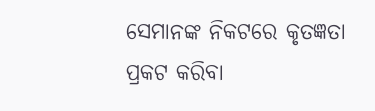ସେମାନଙ୍କ ନିକଟରେ କୃତଜ୍ଞତା ପ୍ରକଟ କରିବା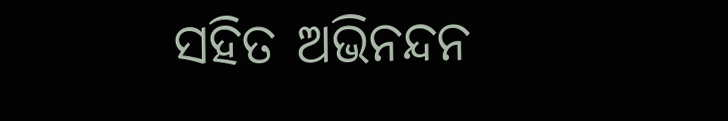ସହିତ ଅଭିନନ୍ଦନ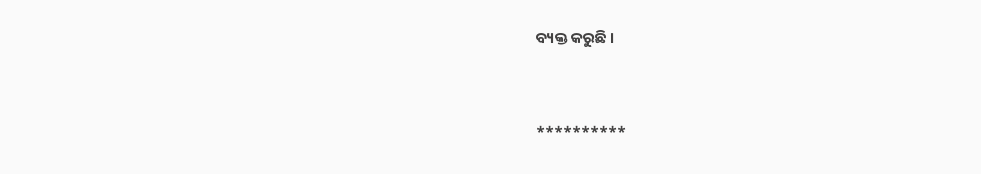ବ୍ୟକ୍ତ କରୁଛି ।



**********